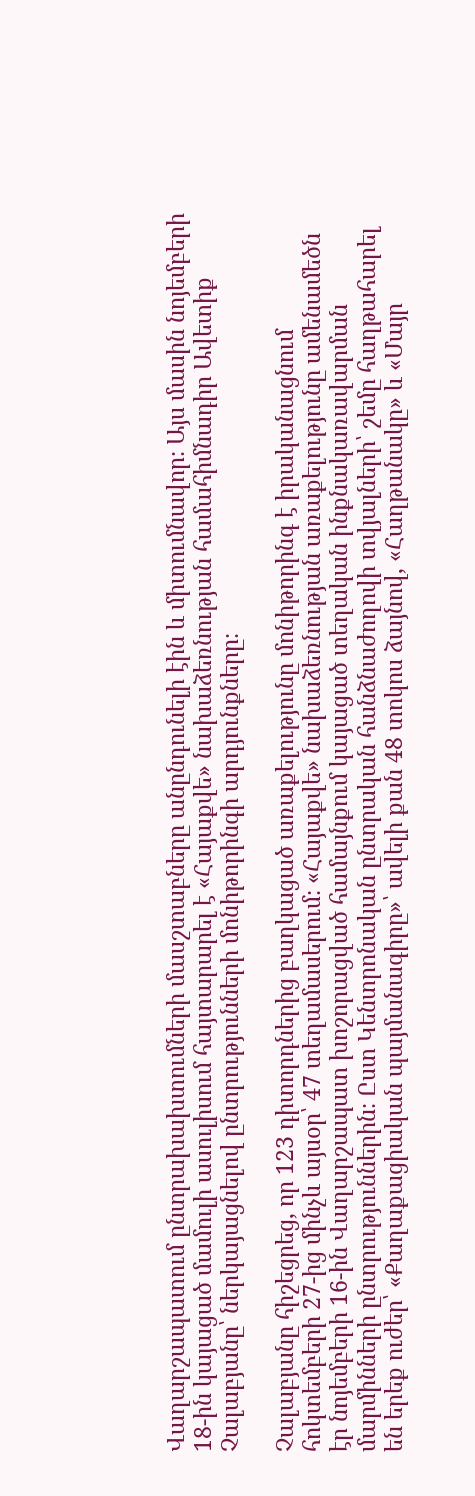Վաղարշապատում ընտրախախտումների մասշտաբները անընդունելի էին և միտումնավոր։ Այս մասին նոյեմբերի 18-ին կայացած մամուլի ասուլիսում հայտարարել է «Հայաքվե» նախաձեռնության համահիմնադիր Ավետիք Չալաբյանը՝ ներկայացնելով ընտրությունների մոնիթորինգի արդյունքները։

Չալաբյանը հիշեցրեց, որ 123 դիտորդներից բաղկացած առաքելությունը մոնիթորինգ է իրականացնում հոկտեմբերի 27-ից մինչև այսօր՝ 47 տեղամասերում։ «Հայաքվե» նախաձեռնության առաքելությունը ամենամեծն էր նոյեմբերի 16-ին Վաղարշապատ խոշորացված համայնքում կայացած տեղական ինքնակառավարման մարմինների ընտրություններին։ Ըստ Կենտրոնական ընտրական հանձնաժողովի տվյալների՝ շեմը հաղթահարել են երեք ուժեր՝ «Քաղաքացիական պայմանագիրը»՝ ավելի քան 48 տոկոս ձայնով, «Հաղթանակը» և «Մայր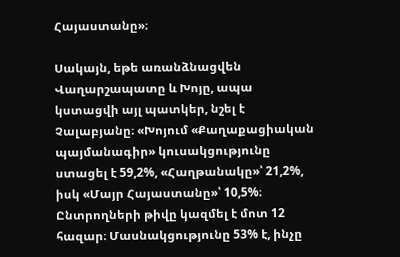Հայաստանը»։

Սակայն, եթե առանձնացվեն Վաղարշապատը և Խոյը, ապա կստացվի այլ պատկեր, նշել է Չալաբյանը։ «Խոյում «Քաղաքացիական պայմանագիր» կուսակցությունը ստացել է 59,2%, «Հաղթանակը»՝ 21,2%, իսկ «Մայր Հայաստանը»՝ 10,5%։ Ընտրողների թիվը կազմել է մոտ 12 հազար։ Մասնակցությունը 53% է, ինչը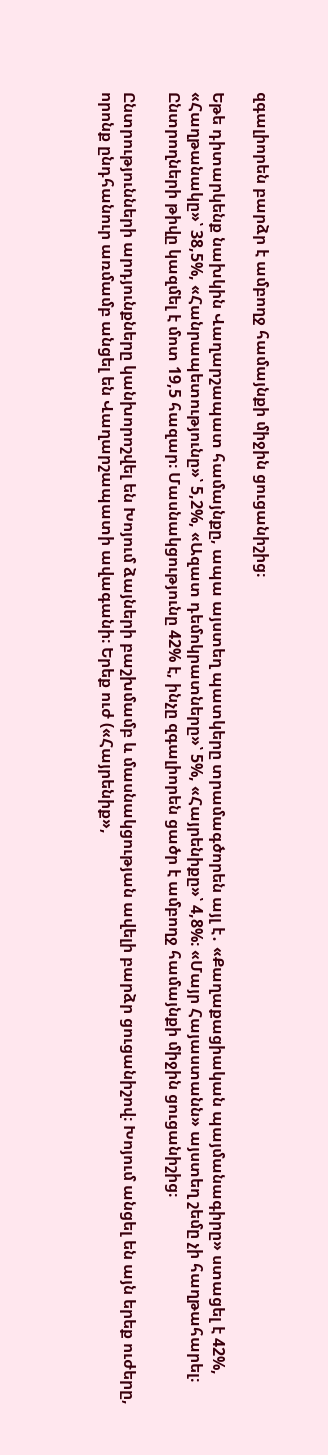զգալիորեն բարձր է ամբողջ համայնքի միջին ցուցանիշից։

Եթե դիտարկենք նախկին Վաղարշապատ համայնքը, ապա այստեղ պատկերը տրամագծորեն այլ է․ «Քաղաքացիական պայմանագիրը» ստացել է 42%, «Հաղթանակը»՝ 38,5%, «Հանրապետությունը»՝ 5,2%, «Ազատ դեմոկրատները»՝ 5%, «Հայրենիքը»՝ 4,8%։ «Մայր Հայաստանն» այստեղ շեմը չի հաղթահարել։ Ընտրողների թիվը կազմել է մոտ 19,5 հազար։ Մասնակցությունը 42% է, ինչը զգալիորեն ցածր է ամբողջ համայնքի միջին ցուցանիշից։

Ընտրությունների արդյունքները կանխորոշվել են Խոյում ձայների բաշխմամբ և մասնակցության ավելի բարձր ցուցանիշով։ Խոյում անցել են այն երեք ուժերը, որոնք ընդհանուր առմամբ անցել են Վաղարշապատի ավագանի։ Երեք ուժ («Հայրենիք»,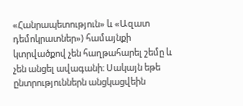«Հանրապետություն» և «Ազատ դեմոկրատներ») համայնքի կտրվածքով չեն հաղթահարել շեմը և չեն անցել ավագանի։ Սակայն եթե ընտրություններն անցկացվեին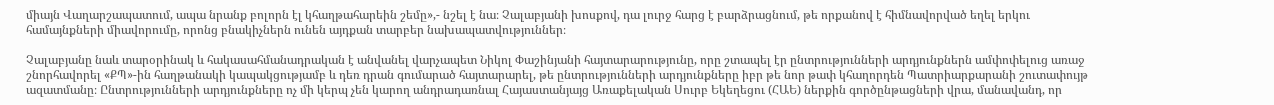միայն Վաղարշապատում, ապա նրանք բոլորն էլ կհաղթահարեին շեմը»,- նշել է նա։ Չալաբյանի խոսքով, դա լուրջ հարց է բարձրացնում, թե որքանով է հիմնավորված եղել երկու համայնքների միավորումը, որոնց բնակիչներն ունեն այդքան տարբեր նախապատվություններ։

Չալաբյանը նաև տարօրինակ և հակասահմանադրական է անվանել վարչապետ Նիկոլ Փաշինյանի հայտարարությունը, որը շտապել էր ընտրությունների արդյունքներն ամփոփելուց առաջ շնորհավորել «ՔՊ»-ին հաղթանակի կապակցությամբ և դեռ դրան գումարած հայտարարել, թե ընտրությունների արդյունքները իբր թե նոր թափ կհաղորդեն Պատրիարքարանի շուտափույթ ազատմանը։ Ընտրությունների արդյունքները ոչ մի կերպ չեն կարող անդրադառնալ Հայաստանյայց Առաքելական Սուրբ Եկեղեցու (ՀԱԵ) ներքին գործընթացների վրա, մանավանդ, որ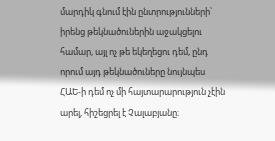մարդիկ գնում էին ընտրությունների՝ իրենց թեկնածուներին աջակցելու համար, այլ ոչ թե եկեղեցու դեմ, ընդ որում այդ թեկնածուները նույնպես ՀԱԵ-ի դեմ ոչ մի հայտարարություն չէին արել, հիշեցրել է Չալաբյանը։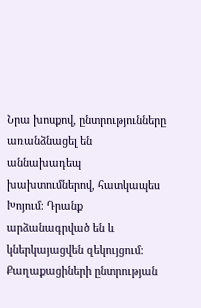Նրա խոսքով, ընտրությունները առանձնացել են աննախադեպ խախտումներով, հատկապես Խոյում։ Դրանք արձանագրված են և կներկայացվեն զեկույցում։ Քաղաքացիների ընտրության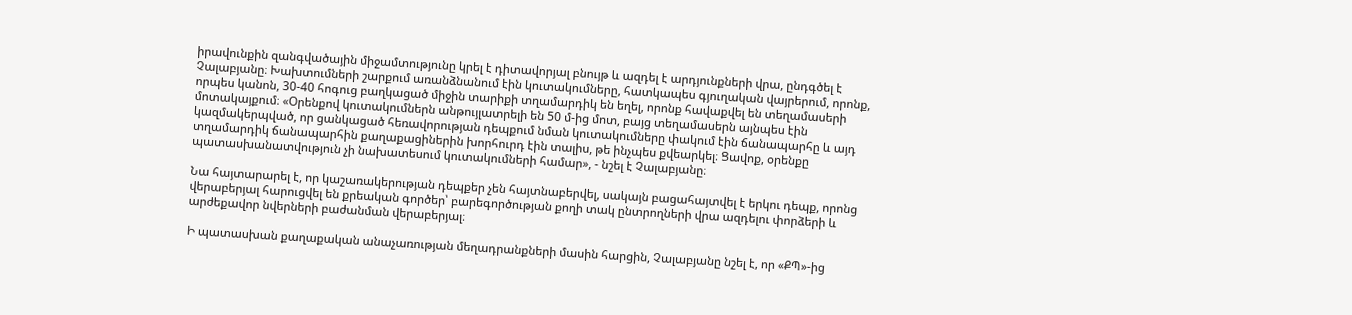իրավունքին զանգվածային միջամտությունը կրել է դիտավորյալ բնույթ և ազդել է արդյունքների վրա, ընդգծել է Չալաբյանը։ Խախտումների շարքում առանձնանում էին կուտակումները, հատկապես գյուղական վայրերում, որոնք, որպես կանոն, 30-40 հոգուց բաղկացած միջին տարիքի տղամարդիկ են եղել, որոնք հավաքվել են տեղամասերի մոտակայքում։ «Օրենքով կուտակումներն անթույլատրելի են 50 մ-ից մոտ, բայց տեղամասերն այնպես էին կազմակերպված, որ ցանկացած հեռավորության դեպքում նման կուտակումները փակում էին ճանապարհը և այդ տղամարդիկ ճանապարհին քաղաքացիներին խորհուրդ էին տալիս, թե ինչպես քվեարկել։ Ցավոք, օրենքը պատասխանատվություն չի նախատեսում կուտակումների համար», - նշել է Չալաբյանը։

Նա հայտարարել է, որ կաշառակերության դեպքեր չեն հայտնաբերվել, սակայն բացահայտվել է երկու դեպք, որոնց վերաբերյալ հարուցվել են քրեական գործեր՝ բարեգործության քողի տակ ընտրողների վրա ազդելու փորձերի և արժեքավոր նվերների բաժանման վերաբերյալ։

Ի պատասխան քաղաքական անաչառության մեղադրանքների մասին հարցին, Չալաբյանը նշել է, որ «ՔՊ»-ից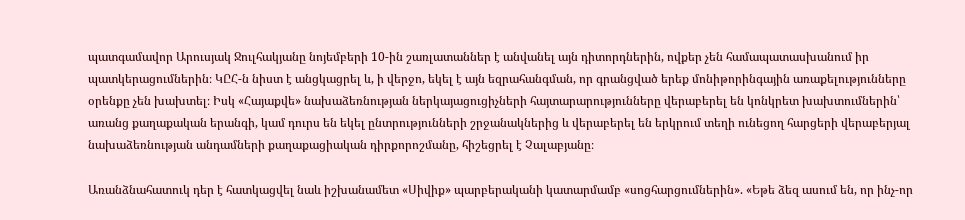պատգամավոր Արուսյակ Ջուլհակյանը նոյեմբերի 10-ին շառլատաններ է անվանել այն դիտորդներին, ովքեր չեն համապատասխանում իր պատկերացումներին։ ԿԸՀ-ն նիստ է անցկացրել և, ի վերջո, եկել է այն եզրահանգման, որ գրանցված երեք մոնիթորինգային առաքելությունները օրենքը չեն խախտել։ Իսկ «Հայաքվե» նախաձեռնության ներկայացուցիչների հայտարարությունները վերաբերել են կոնկրետ խախտումներին՝ առանց քաղաքական երանգի, կամ դուրս են եկել ընտրությունների շրջանակներից և վերաբերել են երկրում տեղի ունեցող հարցերի վերաբերյալ նախաձեռնության անդամների քաղաքացիական դիրքորոշմանը, հիշեցրել է Չալաբյանը։

Առանձնահատուկ դեր է հատկացվել նաև իշխանամետ «Սիվիք» պարբերականի կատարմամբ «սոցհարցումներին». «Եթե ձեզ ասում են, որ ինչ-որ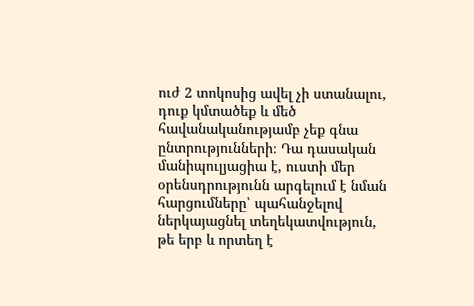ուժ 2 տոկոսից ավել չի ստանալու, դուք կմտածեք և մեծ հավանականությամբ չեք գնա ընտրությունների։ Դա դասական մանիպուլյացիա է, ուստի մեր օրենսդրությունն արգելում է նման հարցումները՝ պահանջելով ներկայացնել տեղեկատվություն, թե երբ և որտեղ է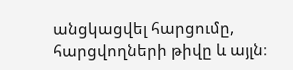անցկացվել հարցումը, հարցվողների թիվը և այլն։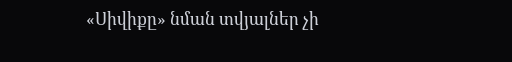«Սիվիքը» նման տվյալներ չի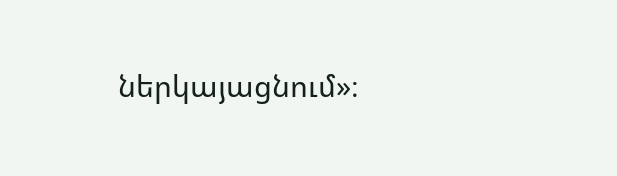ներկայացնում»։